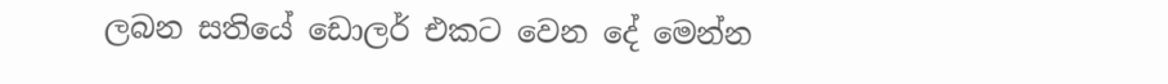ලබන සතියේ ඩොලර් එකට වෙන දේ මෙන්න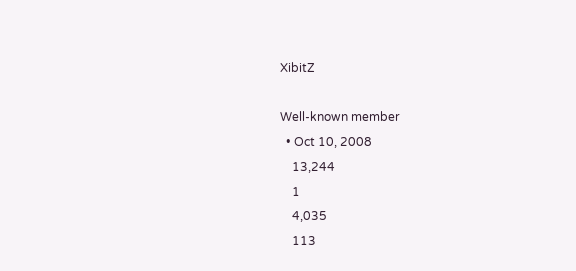XibitZ

Well-known member
  • Oct 10, 2008
    13,244
    1
    4,035
    113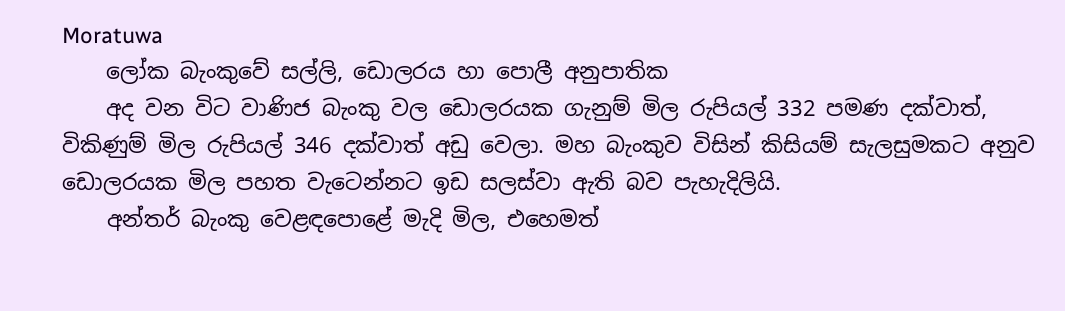Moratuwa
    ලෝක බැංකුවේ සල්ලි, ඩොලරය හා පොලී අනුපාතික
    අද වන විට වාණිජ බැංකු වල ඩොලරයක ගැනුම් මිල රුපියල් 332 පමණ දක්වාත්, විකිණුම් මිල රුපියල් 346 දක්වාත් අඩු වෙලා. මහ බැංකුව විසින් කිසියම් සැලසුමකට අනුව ඩොලරයක මිල පහත වැටෙන්නට ඉඩ සලස්වා ඇති බව පැහැදිලියි.
    අන්තර් බැංකු වෙළඳපොළේ මැදි මිල, එහෙමත්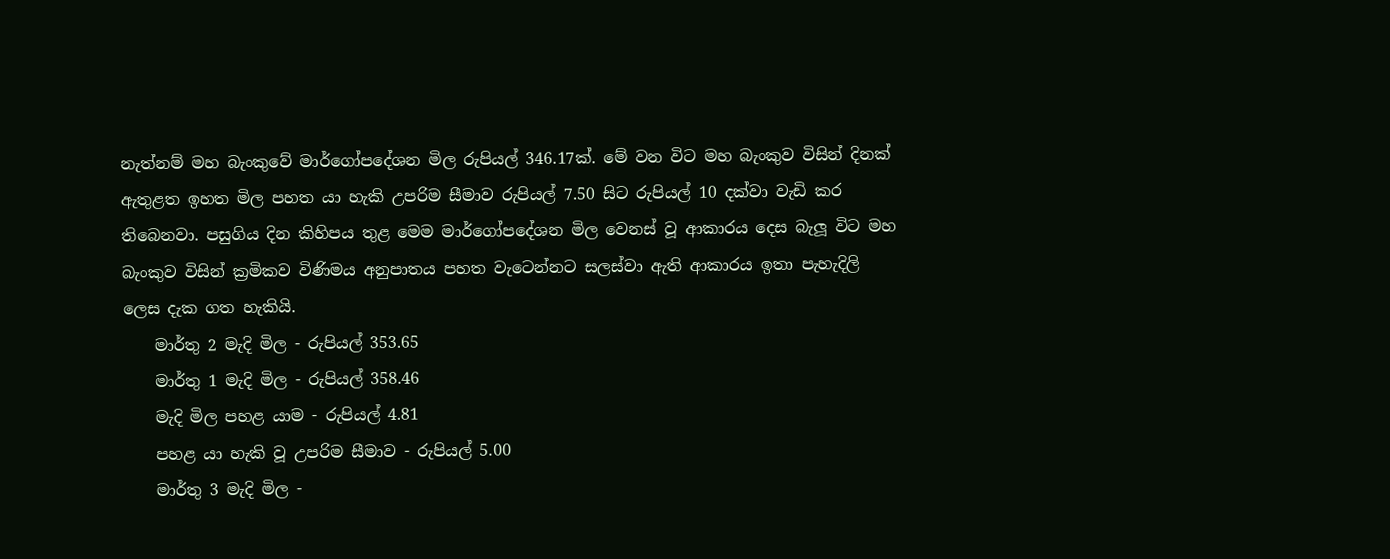නැත්නම් මහ බැංකුවේ මාර්ගෝපදේශන මිල රුපියල් 346.17ක්. මේ වන විට මහ බැංකුව විසින් දිනක් ඇතුළත ඉහත මිල පහත යා හැකි උපරිම සීමාව රුපියල් 7.50 සිට රුපියල් 10 දක්වා වැඩි කර තිබෙනවා. පසුගිය දින කිහිපය තුළ මෙම මාර්ගෝපදේශන මිල වෙනස් වූ ආකාරය දෙස බැලූ විට මහ බැංකුව විසින් ක්‍රමිකව විණිමය අනුපාතය පහත වැටෙන්නට සලස්වා ඇති ආකාරය ඉතා පැහැදිලි ලෙස දැක ගත හැකියි.
    මාර්තු 2 මැදි මිල - රුපියල් 353.65
    මාර්තු 1 මැදි මිල - රුපියල් 358.46
    මැදි මිල පහළ යාම - රුපියල් 4.81
    පහළ යා හැකි වූ උපරිම සීමාව - රුපියල් 5.00
    මාර්තු 3 මැදි මිල -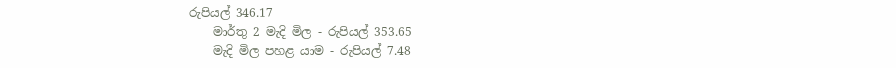රුපියල් 346.17
    මාර්තු 2 මැදි මිල - රුපියල් 353.65
    මැදි මිල පහළ යාම - රුපියල් 7.48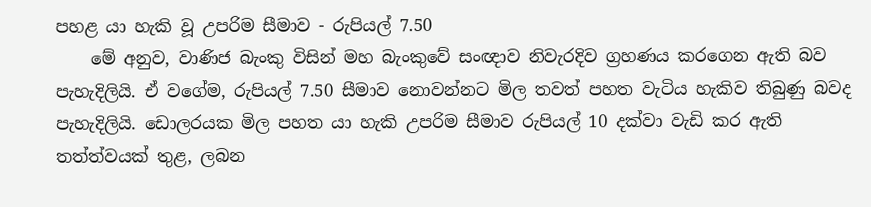පහළ යා හැකි වූ උපරිම සීමාව - රුපියල් 7.50
    මේ අනුව, වාණිජ බැංකු විසින් මහ බැංකුවේ සංඥාව නිවැරදිව ග්‍රහණය කරගෙන ඇති බව පැහැදිලියි. ඒ වගේම, රුපියල් 7.50 සීමාව නොවන්නට මිල තවත් පහත වැටිය හැකිව තිබුණු බවද පැහැදිලියි. ඩොලරයක මිල පහත යා හැකි උපරිම සීමාව රුපියල් 10 දක්වා වැඩි කර ඇති තත්ත්වයක් තුළ, ලබන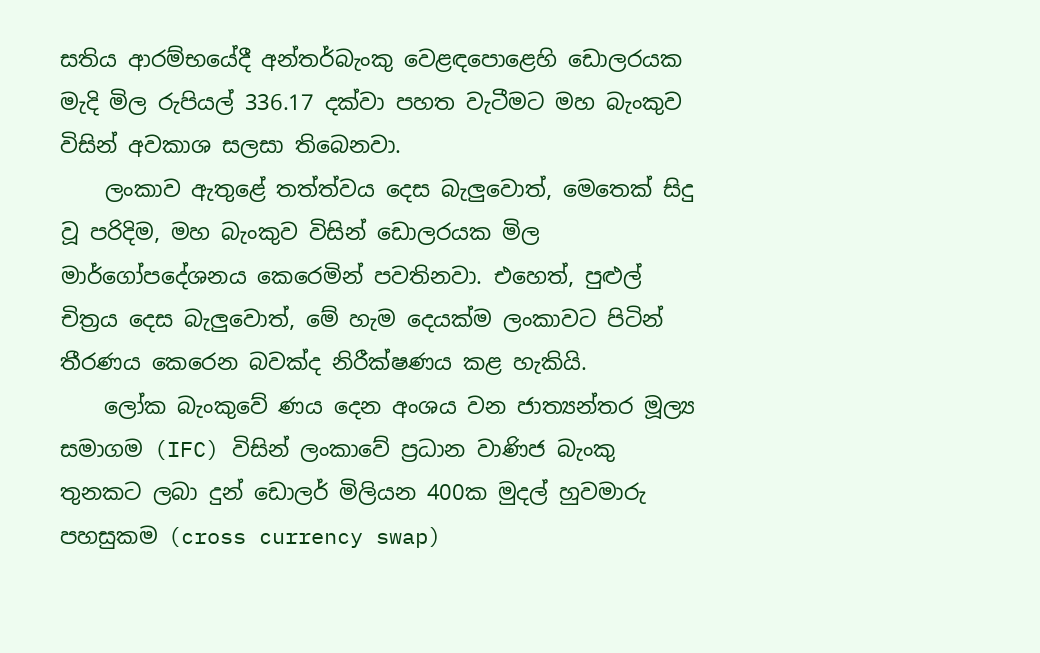සතිය ආරම්භයේදී අන්තර්බැංකු වෙළඳපොළෙහි ඩොලරයක මැදි මිල රුපියල් 336.17 දක්වා පහත වැටීමට මහ බැංකුව විසින් අවකාශ සලසා තිබෙනවා.
    ලංකාව ඇතුළේ තත්ත්වය දෙස බැලුවොත්, මෙතෙක් සිදු වූ පරිදිම, මහ බැංකුව විසින් ඩොලරයක මිල මාර්ගෝපදේශනය කෙරෙමින් පවතිනවා. එහෙත්, පුළුල් චිත්‍රය දෙස බැලුවොත්, මේ හැම දෙයක්ම ලංකාවට පිටින් තීරණය කෙරෙන බවක්ද නිරීක්ෂණය කළ හැකියි.
    ලෝක බැංකුවේ ණය දෙන අංශය වන ජාත්‍යන්තර මූල්‍ය සමාගම (IFC) විසින් ලංකාවේ ප්‍රධාන වාණිජ බැංකු තුනකට ලබා දුන් ඩොලර් මිලියන 400ක මුදල් හුවමාරු පහසුකම (cross currency swap)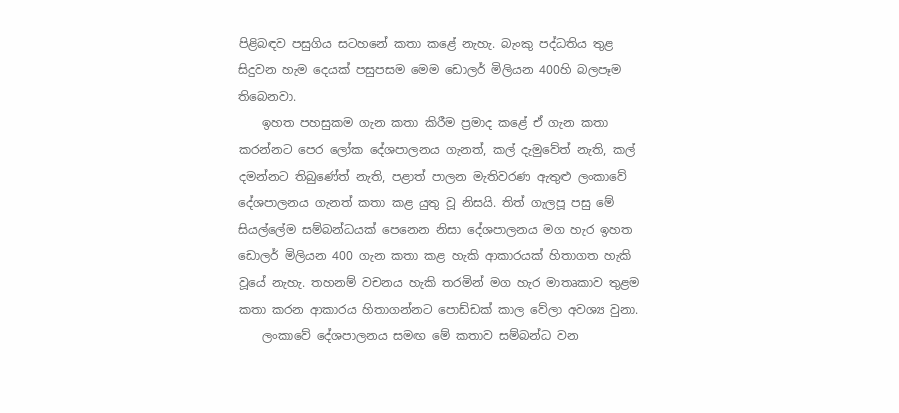පිළිබඳව පසුගිය සටහනේ කතා කළේ නැහැ. බැංකු පද්ධතිය තුළ සිදුවන හැම දෙයක් පසුපසම මෙම ඩොලර් මිලියන 400හි බලපෑම තිබෙනවා.
    ඉහත පහසුකම ගැන කතා කිරීම ප්‍රමාද කළේ ඒ ගැන කතා කරන්නට පෙර ලෝක දේශපාලනය ගැනත්, කල් දැමුවේත් නැති, කල් දමන්නට තිබුණේත් නැති, පළාත් පාලන මැතිවරණ ඇතුළු ලංකාවේ දේශපාලනය ගැනත් කතා කළ යුතු වූ නිසයි. තිත් ගැලපූ පසු මේ සියල්ලේම සම්බන්ධයක් පෙනෙන නිසා දේශපාලනය මග හැර ඉහත ඩොලර් මිලියන 400 ගැන කතා කළ හැකි ආකාරයක් හිතාගත හැකි වූයේ නැහැ. තහනම් වචනය හැකි තරමින් මග හැර මාතෘකාව තුළම කතා කරන ආකාරය හිතාගන්නට පොඩ්ඩක් කාල වේලා අවශ්‍ය වුනා.
    ලංකාවේ දේශපාලනය සමඟ මේ කතාව සම්බන්ධ වන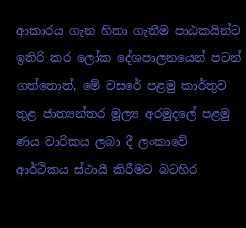ආකාරය ගැන හිතා ගැනීම පාඨකයින්ට ඉතිරි කර ලෝක දේශපාලනයෙන් පටන් ගත්තොත්, මේ වසරේ පළමු කාර්තුව තුළ ජාත්‍යන්තර මූල්‍ය අරමුදලේ පළමු ණය වාරිකය ලබා දී ලංකාවේ ආර්ථිකය ස්ථායී කිරීමට බටහිර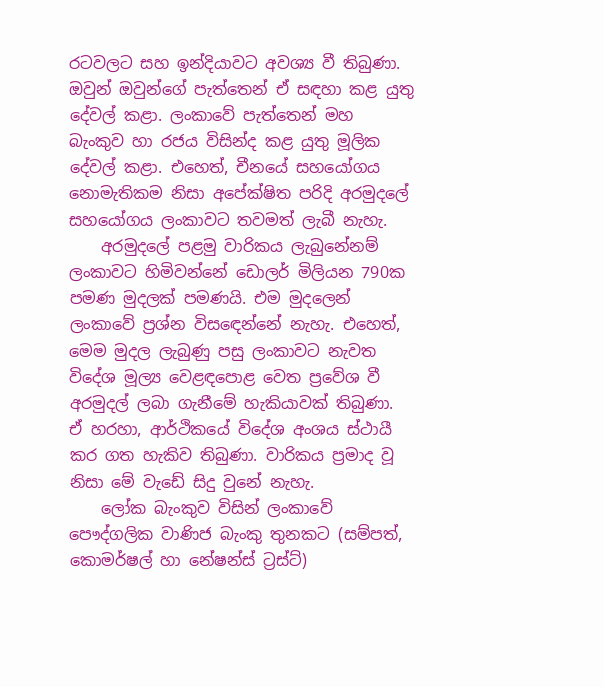රටවලට සහ ඉන්දියාවට අවශ්‍ය වී තිබුණා. ඔවුන් ඔවුන්ගේ පැත්තෙන් ඒ සඳහා කළ යුතු දේවල් කළා. ලංකාවේ පැත්තෙන් මහ බැංකුව හා රජය විසින්ද කළ යුතු මූලික දේවල් කළා. එහෙත්, චීනයේ සහයෝගය නොමැතිකම නිසා අපේක්ෂිත පරිදි අරමුදලේ සහයෝගය ලංකාවට තවමත් ලැබී නැහැ.
    අරමුදලේ පළමු වාරිකය ලැබුනේනම් ලංකාවට හිමිවන්නේ ඩොලර් මිලියන 790ක පමණ මුදලක් පමණයි. එම මුදලෙන් ලංකාවේ ප්‍රශ්න විසඳෙන්නේ නැහැ. එහෙත්, මෙම මුදල ලැබුණු පසු ලංකාවට නැවත විදේශ මූල්‍ය වෙළඳපොළ වෙත ප්‍රවේශ වී අරමුදල් ලබා ගැනීමේ හැකියාවක් තිබුණා. ඒ හරහා, ආර්ථිකයේ විදේශ අංශය ස්ථායී කර ගත හැකිව තිබුණා. වාරිකය ප්‍රමාද වූ නිසා මේ වැඩේ සිදු වුනේ නැහැ.
    ලෝක බැංකුව විසින් ලංකාවේ පෞද්ගලික වාණිජ බැංකු තුනකට (සම්පත්, කොමර්ෂල් හා නේෂන්ස් ට්‍රස්ට්)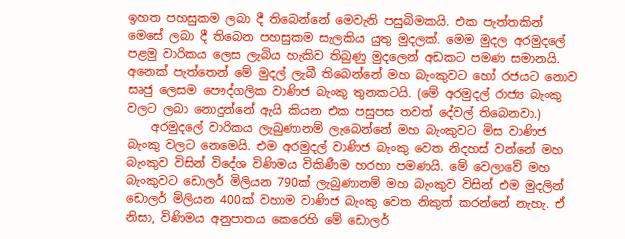ඉහත පහසුකම ලබා දී තිබෙන්නේ මෙවැනි පසුබිමකයි. එක පැත්තකින් මෙසේ ලබා දී තිබෙන පහසුකම සැලකිය යුතු මුදලක්. මෙම මුදල අරමුදලේ පළමු වාරිකය ලෙස ලැබිය හැකිව තිබුණු මුදලෙන් අඩකට පමණ සමානයි. අනෙක් පැත්තෙන් මේ මුදල් ලැබී තිබෙන්නේ මහ බැංකුවට හෝ රජයට නොව සෘජු ලෙසම පෞද්ගලික වාණිජ බැංකු තුනකටයි. (මේ අරමුදල් රාජ්‍ය බැංකු වලට ලබා නොදුන්නේ ඇයි කියන එක පසුපස තවත් දේවල් තිබෙනවා.)
    අරමුදලේ වාරිකය ලැබුණානම් ලැබෙන්නේ මහ බැංකුවට මිස වාණිජ බැංකු වලට නෙමෙයි. එම අරමුදල් වාණිජ බැංකු වෙත නිදහස් වන්නේ මහ බැංකුව විසින් විදේශ විණිමය විකිණීම හරහා පමණයි. මේ වෙලාවේ මහ බැංකුවට ඩොලර් මිලියන 790ක් ලැබුණානම් මහ බැංකුව විසින් එම මුදලින් ඩොලර් මිලියන 400ක් වහාම වාණිජ බැංකු වෙත නිකුත් කරන්නේ නැහැ. ඒ නිසා, විණිමය අනුපාතය කෙරෙහි මේ ඩොලර්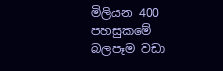මිලියන 400 පහසුකමේ බලපෑම වඩා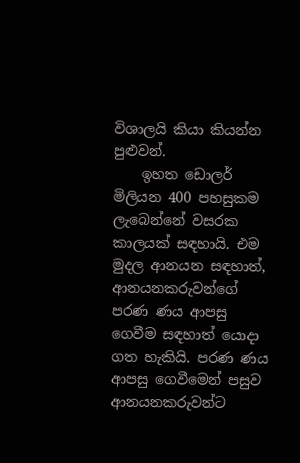විශාලයි කියා කියන්න පුළුවන්.
    ඉහත ඩොලර් මිලියන 400 පහසුකම ලැබෙන්නේ වසරක කාලයක් සඳහායි. එම මුදල ආනයන සඳහාත්, ආනයනකරුවන්ගේ පරණ ණය ආපසු ගෙවීම සඳහාත් යොදා ගත හැකියි. පරණ ණය ආපසු ගෙවීමෙන් පසුව ආනයනකරුවන්ට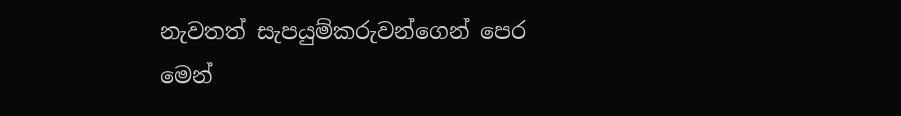නැවතත් සැපයුම්කරුවන්ගෙන් පෙර මෙන්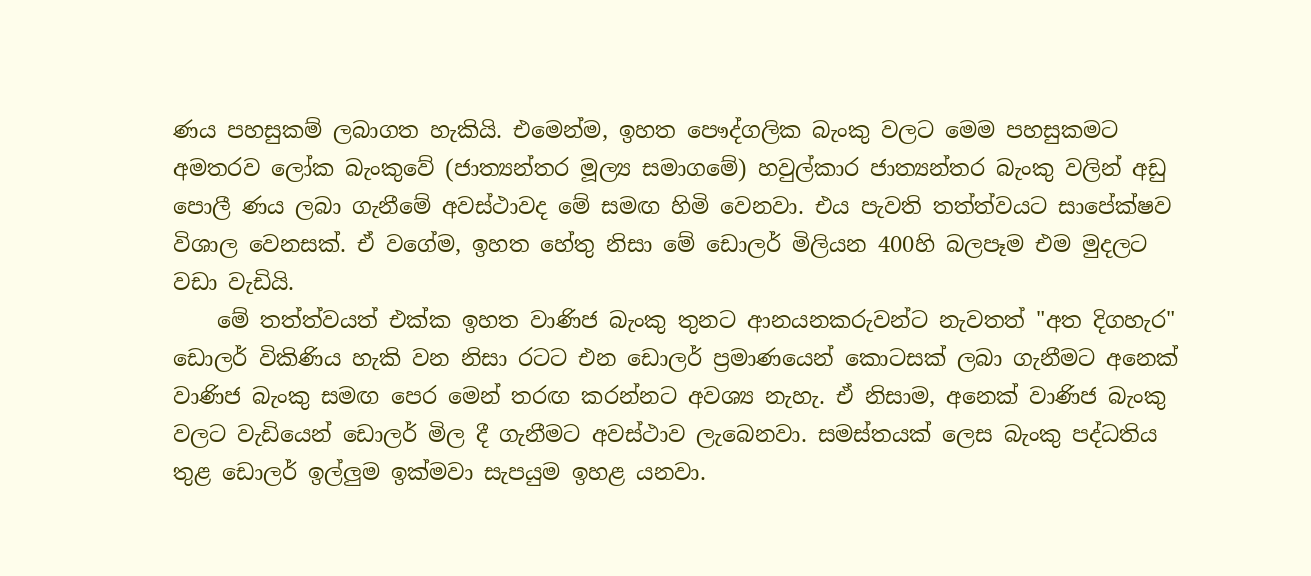ණය පහසුකම් ලබාගත හැකියි. එමෙන්ම, ඉහත පෞද්ගලික බැංකු වලට මෙම පහසුකමට අමතරව ලෝක බැංකුවේ (ජාත්‍යන්තර මූල්‍ය සමාගමේ) හවුල්කාර ජාත්‍යන්තර බැංකු වලින් අඩු පොලී ණය ලබා ගැනීමේ අවස්ථාවද මේ සමඟ හිමි වෙනවා. එය පැවති තත්ත්වයට සාපේක්ෂව විශාල වෙනසක්. ඒ වගේම, ඉහත හේතු නිසා මේ ඩොලර් මිලියන 400හි බලපෑම එම මුදලට වඩා වැඩියි.
    මේ තත්ත්වයත් එක්ක ඉහත වාණිජ බැංකු තුනට ආනයනකරුවන්ට නැවතත් "අත දිගහැර" ඩොලර් විකිණිය හැකි වන නිසා රටට එන ඩොලර් ප්‍රමාණයෙන් කොටසක් ලබා ගැනීමට අනෙක් වාණිජ බැංකු සමඟ පෙර මෙන් තරඟ කරන්නට අවශ්‍ය නැහැ. ඒ නිසාම, අනෙක් වාණිජ බැංකු වලට වැඩියෙන් ඩොලර් මිල දී ගැනීමට අවස්ථාව ලැබෙනවා. සමස්තයක් ලෙස බැංකු පද්ධතිය තුළ ඩොලර් ඉල්ලුම ඉක්මවා සැපයුම ඉහළ යනවා.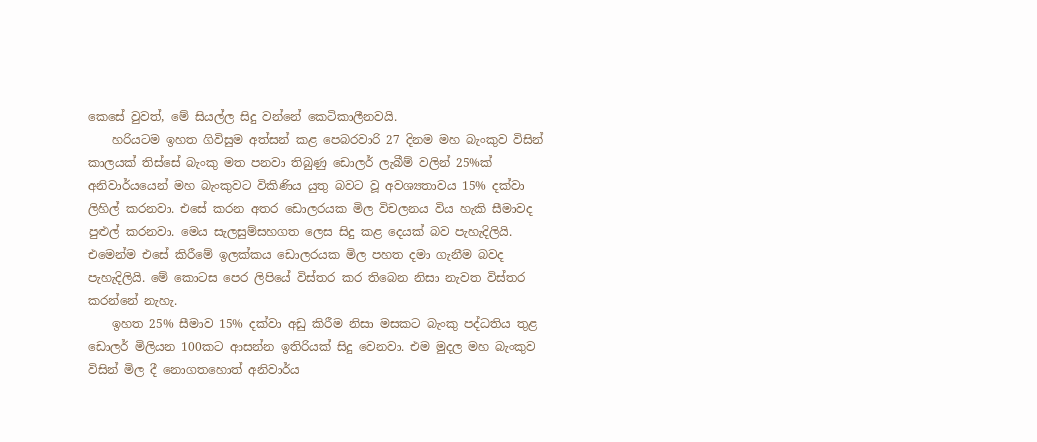කෙසේ වුවත්, මේ සියල්ල සිදු වන්නේ කෙටිකාලීනවයි.
    හරියටම ඉහත ගිවිසුම අත්සන් කළ පෙබරවාරි 27 දිනම මහ බැංකුව විසින් කාලයක් තිස්සේ බැංකු මත පනවා තිබුණු ඩොලර් ලැබීම් වලින් 25%ක් අනිවාර්යයෙන් මහ බැංකුවට විකිණිය යුතු බවට වූ අවශ්‍යතාවය 15% දක්වා ලිහිල් කරනවා. එසේ කරන අතර ඩොලරයක මිල විචලනය විය හැකි සීමාවද පුළුල් කරනවා. මෙය සැලසුම්සහගත ලෙස සිදු කළ දෙයක් බව පැහැදිලියි. එමෙන්ම එසේ කිරීමේ ඉලක්කය ඩොලරයක මිල පහත දමා ගැනීම බවද පැහැදිලියි. මේ කොටස පෙර ලිපියේ විස්තර කර තිබෙන නිසා නැවත විස්තර කරන්නේ නැහැ.
    ඉහත 25% සීමාව 15% දක්වා අඩු කිරීම නිසා මසකට බැංකු පද්ධතිය තුළ ඩොලර් මිලියන 100කට ආසන්න ඉතිරියක් සිදු වෙනවා. එම මුදල මහ බැංකුව විසින් මිල දී නොගතහොත් අනිවාර්ය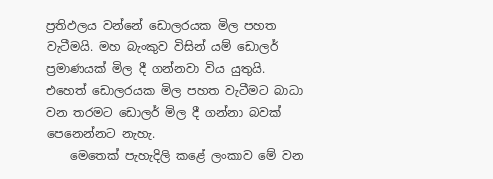ප්‍රතිඵලය වන්නේ ඩොලරයක මිල පහත වැටීමයි. මහ බැංකුව විසින් යම් ඩොලර් ප්‍රමාණයක් මිල දී ගන්නවා විය යුතුයි. එහෙත් ඩොලරයක මිල පහත වැටීමට බාධා වන තරමට ඩොලර් මිල දී ගන්නා බවක් පෙනෙන්නට නැහැ.
    මෙතෙක් පැහැදිලි කළේ ලංකාව මේ වන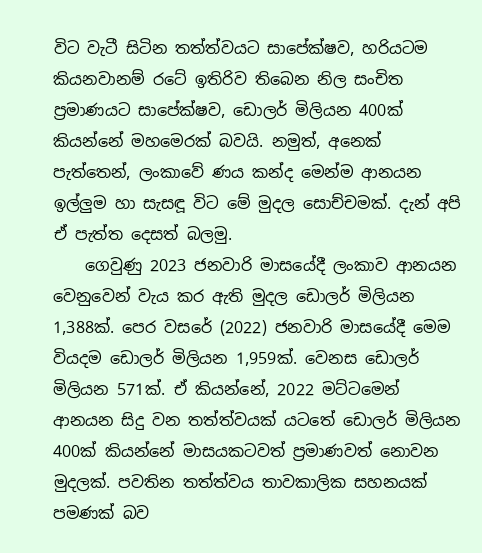විට වැටී සිටින තත්ත්වයට සාපේක්ෂව, හරියටම කියනවානම් රටේ ඉතිරිව තිබෙන නිල සංචිත ප්‍රමාණයට සාපේක්ෂව, ඩොලර් මිලියන 400ක් කියන්නේ මහමෙරක් බවයි. නමුත්, අනෙක් පැත්තෙන්, ලංකාවේ ණය කන්ද මෙන්ම ආනයන ඉල්ලුම හා සැසඳූ විට මේ මුදල සොච්චමක්. දැන් අපි ඒ පැත්ත දෙසත් බලමු.
    ගෙවුණු 2023 ජනවාරි මාසයේදී ලංකාව ආනයන වෙනුවෙන් වැය කර ඇති මුදල ඩොලර් මිලියන 1,388ක්. පෙර වසරේ (2022) ජනවාරි මාසයේදී මෙම වියදම ඩොලර් මිලියන 1,959ක්. වෙනස ඩොලර් මිලියන 571ක්. ඒ කියන්නේ, 2022 මට්ටමෙන් ආනයන සිදු වන තත්ත්වයක් යටතේ ඩොලර් මිලියන 400ක් කියන්නේ මාසයකටවත් ප්‍රමාණවත් නොවන මුදලක්. පවතින තත්ත්වය තාවකාලික සහනයක් පමණක් බව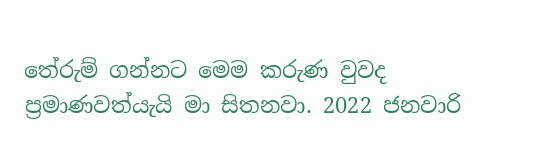තේරුම් ගන්නට මෙම කරුණ වුවද ප්‍රමාණවත්යැයි මා සිතනවා. 2022 ජනවාරි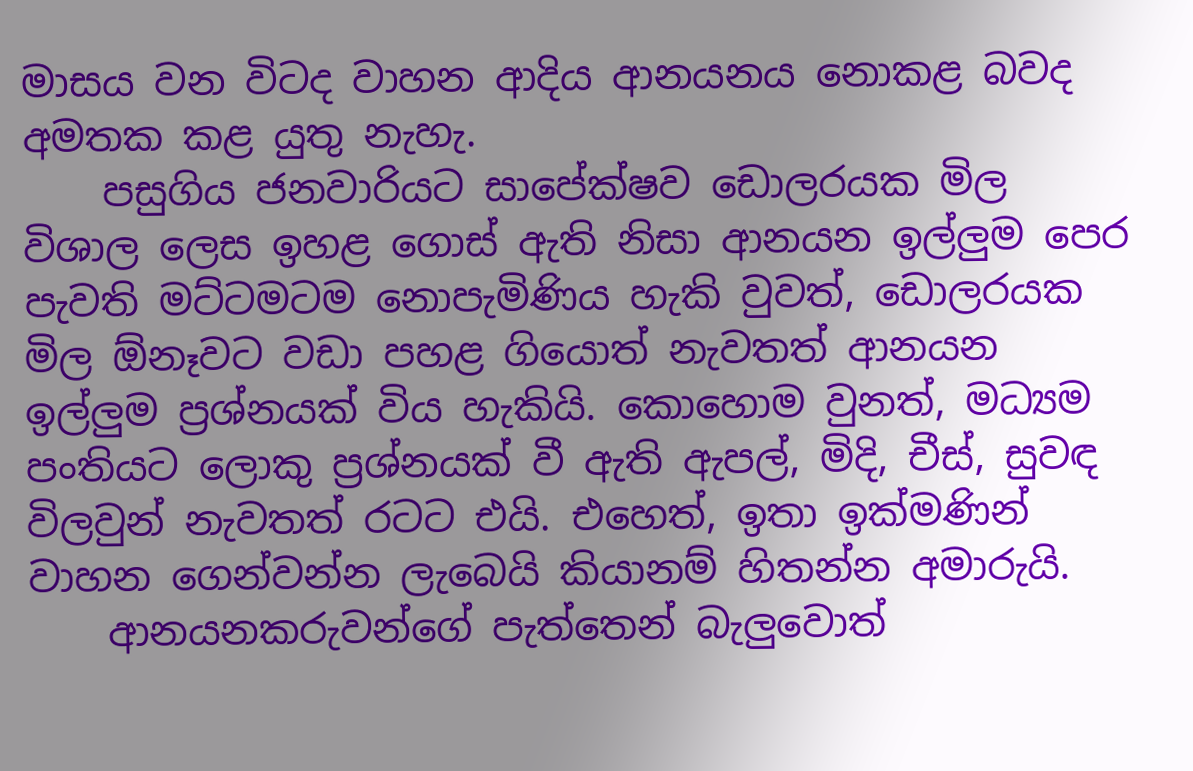මාසය වන විටද වාහන ආදිය ආනයනය නොකළ බවද අමතක කළ යුතු නැහැ.
    පසුගිය ජනවාරියට සාපේක්ෂව ඩොලරයක මිල විශාල ලෙස ඉහළ ගොස් ඇති නිසා ආනයන ඉල්ලුම පෙර පැවති මට්ටමටම නොපැමිණිය හැකි වුවත්, ඩොලරයක මිල ඕනෑවට වඩා පහළ ගියොත් නැවතත් ආනයන ඉල්ලුම ප්‍රශ්නයක් විය හැකියි. කොහොම වුනත්, මධ්‍යම පංතියට ලොකු ප්‍රශ්නයක් වී ඇති ඇපල්, මිදි, චීස්, සුවඳ විලවුන් නැවතත් රටට එයි. එහෙත්, ඉතා ඉක්මණින් වාහන ගෙන්වන්න ලැබෙයි කියානම් හිතන්න අමාරුයි.
    ආනයනකරුවන්ගේ පැත්තෙන් බැලුවොත්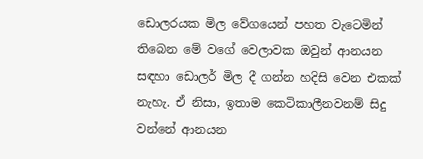ඩොලරයක මිල වේගයෙන් පහත වැටෙමින් තිබෙන මේ වගේ වෙලාවක ඔවුන් ආනයන සඳහා ඩොලර් මිල දී ගන්න හදිසි වෙන එකක් නැහැ. ඒ නිසා, ඉතාම කෙටිකාලීනවනම් සිදු වන්නේ ආනයන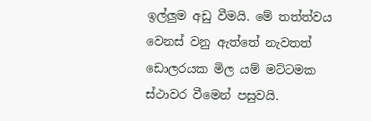ඉල්ලුම අඩු වීමයි. මේ තත්ත්වය වෙනස් වනු ඇත්තේ නැවතත් ඩොලරයක මිල යම් මට්ටමක ස්ථාවර වීමෙන් පසුවයි.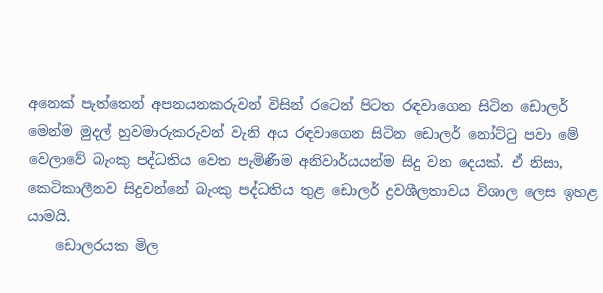අනෙක් පැත්තෙන් අපනයනකරුවන් විසින් රටෙන් පිටත රඳවාගෙන සිටින ඩොලර් මෙන්ම මුදල් හුවමාරුකරුවන් වැනි අය රඳවාගෙන සිටින ඩොලර් නෝට්ටු පවා මේ වෙලාවේ බැංකු පද්ධතිය වෙත පැමිණීම අනිවාර්යයන්ම සිදු වන දෙයක්. ඒ නිසා, කෙටිකාලීනව සිදුවන්නේ බැංකු පද්ධතිය තුළ ඩොලර් ද්‍රවශීලතාවය විශාල ලෙස ඉහළ යාමයි.
    ඩොලරයක මිල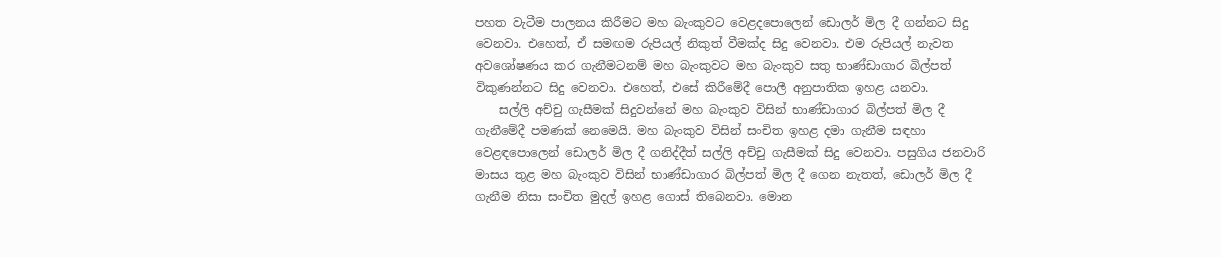පහත වැටීම පාලනය කිරීමට මහ බැංකුවට වෙළදපොලෙන් ඩොලර් මිල දී ගන්නට සිදු වෙනවා. එහෙත්, ඒ සමඟම රුපියල් නිකුත් වීමක්ද සිදු වෙනවා. එම රුපියල් නැවත අවශෝෂණය කර ගැනීමටනම් මහ බැංකුවට මහ බැංකුව සතු භාණ්ඩාගාර බිල්පත් විකුණන්නට සිදු වෙනවා. එහෙත්, එසේ කිරීමේදී පොලී අනුපාතික ඉහළ යනවා.
    සල්ලි අච්චු ගැසීමක් සිදුවන්නේ මහ බැංකුව විසින් භාණ්ඩාගාර බිල්පත් මිල දී ගැනීමේදී පමණක් නෙමෙයි. මහ බැංකුව විසින් සංචිත ඉහළ දමා ගැනීම සඳහා වෙළඳපොලෙන් ඩොලර් මිල දී ගනිද්දීත් සල්ලි අච්චු ගැසීමක් සිදු වෙනවා. පසුගිය ජනවාරි මාසය තුළ මහ බැංකුව විසින් භාණ්ඩාගාර බිල්පත් මිල දී ගෙන නැතත්, ඩොලර් මිල දී ගැනීම නිසා සංචිත මුදල් ඉහළ ගොස් තිබෙනවා. මොන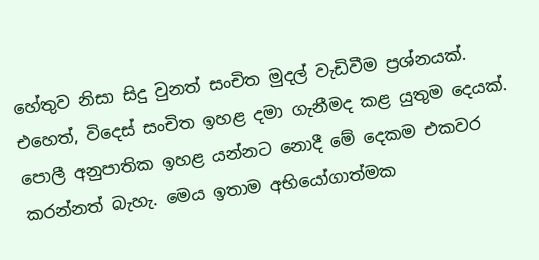හේතුව නිසා සිදු වුනත් සංචිත මුදල් වැඩිවීම ප්‍රශ්නයක්. එහෙත්, විදෙස් සංචිත ඉහළ දමා ගැනීමද කළ යුතුම දෙයක්. පොලී අනුපාතික ඉහළ යන්නට නොදී මේ දෙකම එකවර කරන්නත් බැහැ. මෙය ඉතාම අභියෝගාත්මක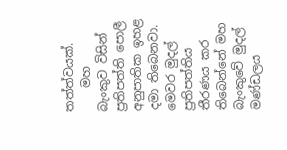තත්ත්වයක්.
    මහ බැංකුව විසින් ප්‍රතිපත්ති පොලී අනුපාතික ඉහළ දමා තිබෙනවා. මෙවර මුදල් ප්‍රතිපත්තිය තීරණය කර තිබෙන්නේ මහ බැංකුවේ මුදල් මණ්ඩලය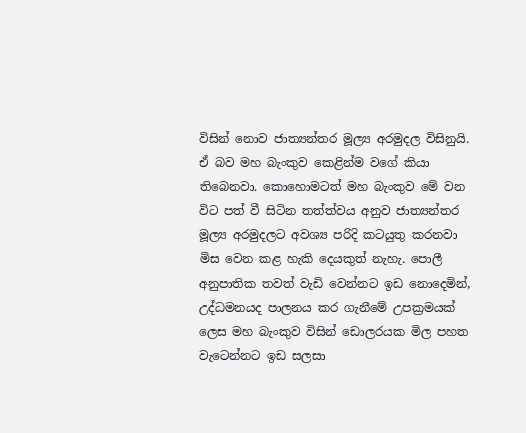විසින් නොව ජාත්‍යන්තර මූල්‍ය අරමුදල විසිනුයි. ඒ බව මහ බැංකුව කෙළින්ම වගේ කියා තිබෙනවා. කොහොමටත් මහ බැංකුව මේ වන විට පත් වී සිටින තත්ත්වය අනුව ජාත්‍යන්තර මූල්‍ය අරමුදලට අවශ්‍ය පරිදි කටයුතු කරනවා මිස වෙන කළ හැකි දෙයකුත් නැහැ. පොලී අනුපාතික තවත් වැඩි වෙන්නට ඉඩ නොදෙමින්, උද්ධමනයද පාලනය කර ගැනීමේ උපක්‍රමයක් ලෙස මහ බැංකුව විසින් ඩොලරයක මිල පහත වැටෙන්නට ඉඩ සලසා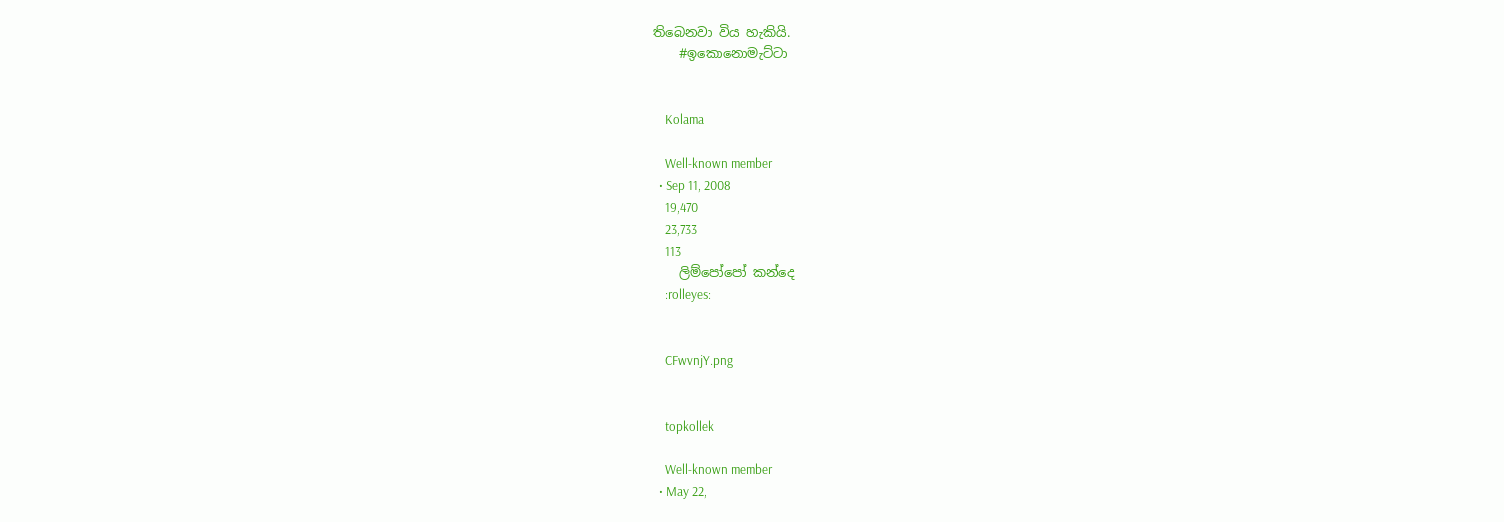තිබෙනවා විය හැකියි.
    #ඉකොනොමැට්ටා


    Kolama

    Well-known member
  • Sep 11, 2008
    19,470
    23,733
    113
    ලිම්පෝපෝ කන්දෙ
    :rolleyes:


    CFwvnjY.png


    topkollek

    Well-known member
  • May 22,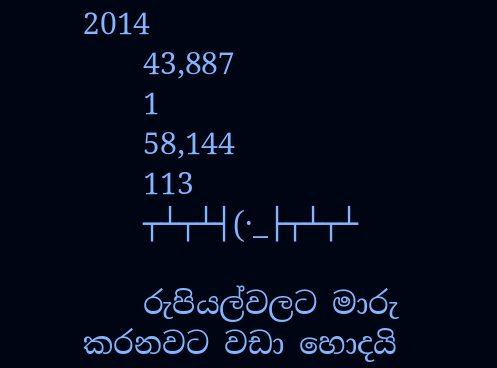2014
    43,887
    1
    58,144
    113
    ┬┴┬┴┤(·_├┬┴┬┴

    රුපියල්වලට මාරු කරනවට වඩා හොදයි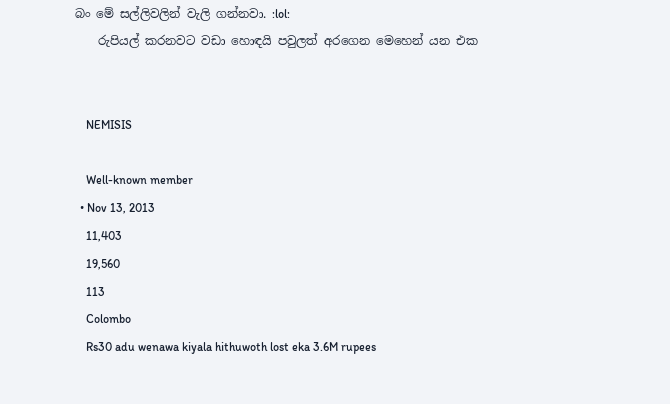බං මේ සල්ලිවලින් වැලි ගන්නවා. :lol:
    රුපියල් කරනවට වඩා හොඳයි පවුලත් අරගෙන මෙහෙන් යන එක


    NEMISIS

    Well-known member
  • Nov 13, 2013
    11,403
    19,560
    113
    Colombo
    Rs30 adu wenawa kiyala hithuwoth lost eka 3.6M rupees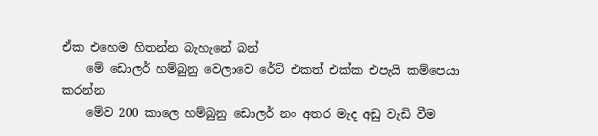ඒක එහෙම හිතන්න බැහැනේ බන්
    මේ ඩොලර් හම්බුනු වෙලාවෙ රේට් එකත් එක්ක එපැයි කම්පෙයා කරන්න
    මේව 200 කාලෙ හම්බුනු ඩොලර් නං අතර මැද අඩු වැඩි වීම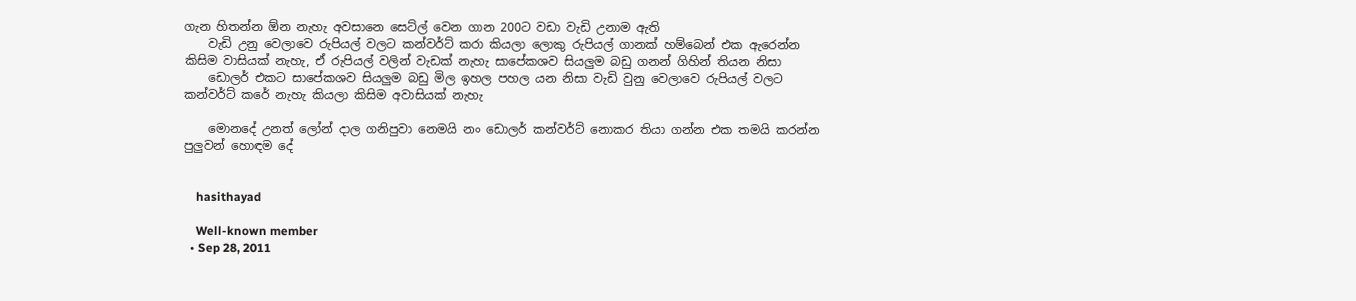ගැන හිතන්න ඕන නැහැ අවසානෙ සෙට්ල් වෙන ගාන 200ට වඩා වැඩි උනාම ඇති
    වැඩි උනු වෙලාවෙ රුපියල් වලට කන්වර්ට් කරා කියලා ලොකු රුපියල් ගානක් හම්බෙන් එක ඇරෙන්න කිසිම වාසියක් නැහැ, ඒ රුපියල් වලින් වැඩක් නැහැ සාපේකශව සියලුම බඩු ගනන් ගිහින් තියන නිසා
    ඩොලර් එකට සාපේකශව සියලුම බඩු මිල ඉහල පහල යන නිසා වැඩි වුනු වෙලාවෙ රුපියල් වලට කන්වර්ට් කරේ නැහැ කියලා කිසිම අවාසියක් නැහැ

    මොනදේ උනත් ලෝන් දාල ගනිපුවා නෙමයි නං ඩොලර් කන්වර්ට් නොකර තියා ගන්න එක තමයි කරන්න පුලුවන් හොඳම දේ


    hasithayad

    Well-known member
  • Sep 28, 2011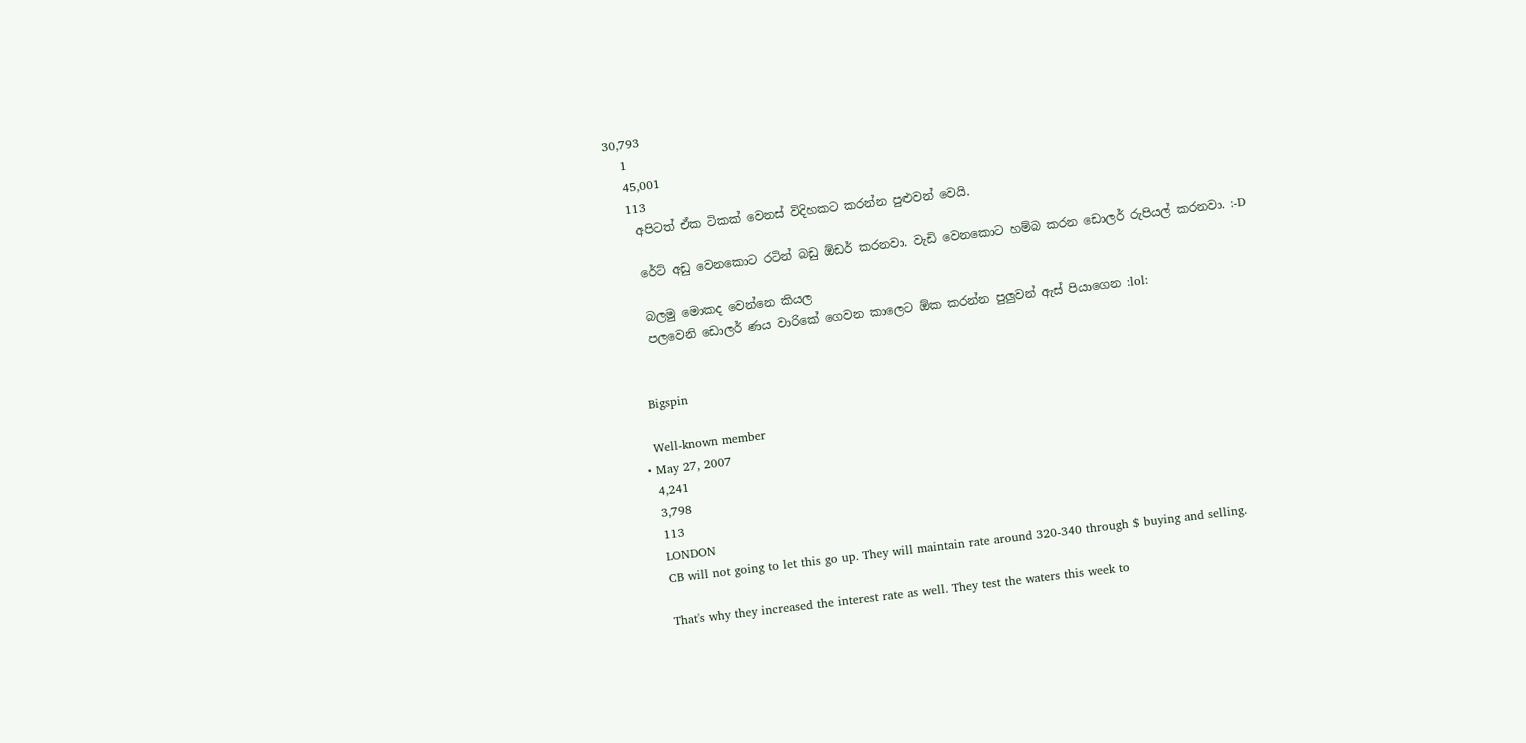30,793
    1
    45,001
    113
    අපිටත් ඒක ටිකක් වෙනස් විදිහකට කරන්න පුළුවන් වෙයි.

    රේට් අඩු වෙනකොට රටින් බඩු ඕඩර් කරනවා. වැඩි වෙනකොට හම්බ කරන ඩොලර් රුපියල් කරනවා. :-D

    බලමු මොකද වෙන්නෙ කියල
    පලවෙනි ඩොලර් ණය වාරිකේ ගෙවන කාලෙට ඕක කරන්න පුලුවන් ඇස් පියාගෙන :lol:


    Bigspin

    Well-known member
  • May 27, 2007
    4,241
    3,798
    113
    LONDON
    CB will not going to let this go up. They will maintain rate around 320-340 through $ buying and selling.

    That's why they increased the interest rate as well. They test the waters this week to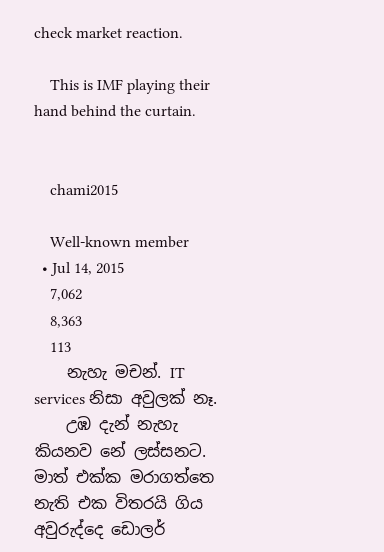check market reaction.

    This is IMF playing their hand behind the curtain.


    chami2015

    Well-known member
  • Jul 14, 2015
    7,062
    8,363
    113
    නැහැ මචන්. IT services නිසා අවුලක් නෑ.
    උඹ දැන් නැහැ කියනව නේ ලස්සනට. මාත් එක්ක මරාගත්තෙ නැති එක විතරයි ගිය අවුරුද්දෙ ඩොලර්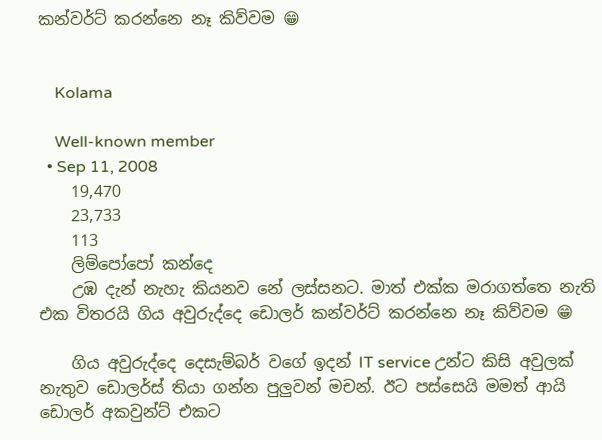කන්වර්ට් කරන්නෙ නෑ කිව්වම 😁


    Kolama

    Well-known member
  • Sep 11, 2008
    19,470
    23,733
    113
    ලිම්පෝපෝ කන්දෙ
    උඹ දැන් නැහැ කියනව නේ ලස්සනට. මාත් එක්ක මරාගත්තෙ නැති එක විතරයි ගිය අවුරුද්දෙ ඩොලර් කන්වර්ට් කරන්නෙ නෑ කිව්වම 😁

    ගිය අවුරුද්දෙ දෙසැම්බර් වගේ ඉදන් IT service උන්ට කිසි අවුලක් නැතුව ඩොලර්ස් තියා ගන්න පුලුවන් මචන්. ඊට පස්සෙයි මමත් ආයි ඩොලර් අකවුන්ට් එකට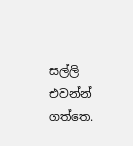සල්ලි එවන්න් ගත්තෙ.